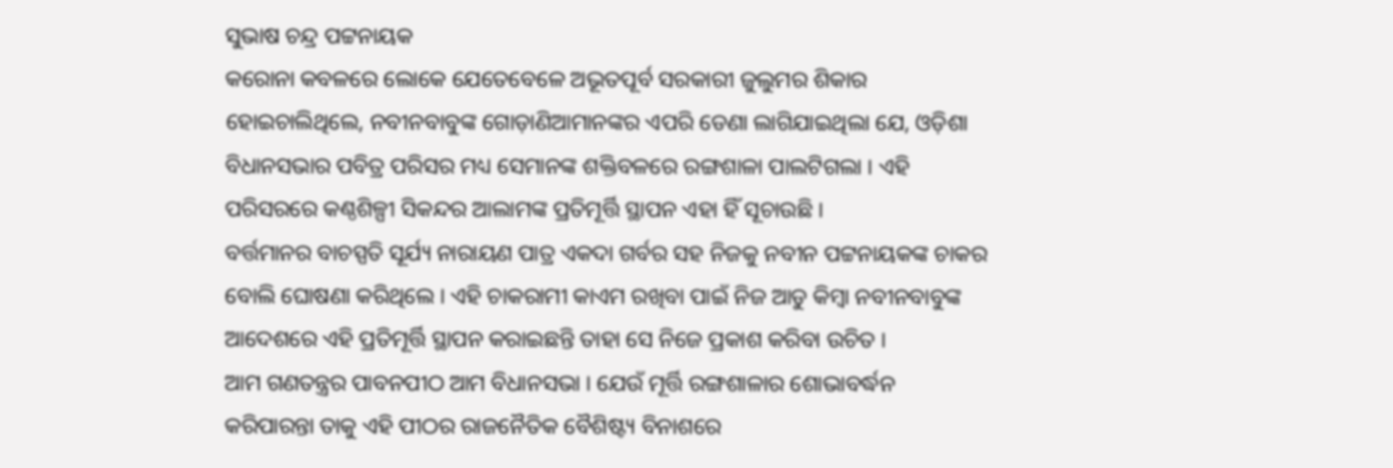ସୁଭାଷ ଚନ୍ଦ୍ର ପଟ୍ଟନାୟକ
କରୋନା କବଳରେ ଲୋକେ ଯେତେବେଳେ ଅଭୂତପୂର୍ବ ସରକାରୀ ଜୁଲୁମର ଶିକାର ହୋଇଚାଲିଥିଲେ, ନବୀନବାବୁଙ୍କ ଗୋଡ଼ାଣିଆମାନଙ୍କର ଏପରି ଡେଣା ଲାଗିଯାଇଥିଲା ଯେ, ଓଡ଼ିଶା ବିଧାନସଭାର ପବିତ୍ର ପରିସର ମଧ୍ୟ ସେମାନଙ୍କ ଶକ୍ତିବଳରେ ରଙ୍ଗଶାଳା ପାଲଟିଗଲା । ଏହି ପରିସରରେ କଣ୍ଠଶିଳ୍ପୀ ସିକନ୍ଦର ଆଲାମଙ୍କ ପ୍ରତିମୂର୍ତ୍ତି ସ୍ଥାପନ ଏହା ହିଁ ସୂଚାଉଛି ।
ବର୍ତ୍ତମାନର ବାଚସ୍ପତି ସୂର୍ଯ୍ୟ ନାରାୟଣ ପାତ୍ର ଏକଦା ଗର୍ବର ସହ ନିଜକୁ ନବୀନ ପଟ୍ଟନାୟକଙ୍କ ଚାକର ବୋଲି ଘୋଷଣା କରିଥିଲେ । ଏହି ଚାକରାମୀ କାଏମ ରଖିବା ପାଇଁ ନିଜ ଆଡୁ କିମ୍ବା ନବୀନବାବୁଙ୍କ ଆଦେଶରେ ଏହି ପ୍ରତିମୂର୍ତ୍ତି ସ୍ଥାପନ କରାଇଛନ୍ତି ତାହା ସେ ନିଜେ ପ୍ରକାଶ କରିବା ଉଚିତ ।
ଆମ ଗଣତନ୍ତ୍ରର ପାବନପୀଠ ଆମ ବିଧାନସଭା । ଯେଉଁ ମୂର୍ତ୍ତି ରଙ୍ଗଶାଳାର ଶୋଭାବର୍ଦ୍ଧନ କରିପାରନ୍ତା ତାକୁ ଏହି ପୀଠର ରାଜନୈତିକ ବୈଶିଷ୍ଟ୍ୟ ବିନାଶରେ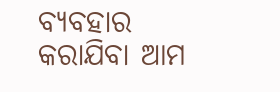ବ୍ୟବହାର କରାଯିବା ଆମ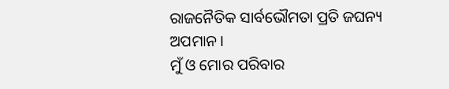ରାଜନୈତିକ ସାର୍ବଭୌମତା ପ୍ରତି ଜଘନ୍ୟ ଅପମାନ ।
ମୁଁ ଓ ମୋର ପରିବାର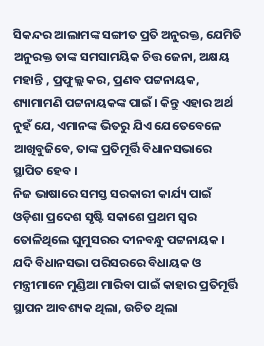ସିକନ୍ଦର ଆଲାମଙ୍କ ସଙ୍ଗୀତ ପ୍ରତି ଅନୁରକ୍ତ, ଯେମିତି ଅନୁରକ୍ତ ତାଙ୍କ ସମସାମୟିକ ଚିତ୍ତ ଜେନା, ଅକ୍ଷୟ ମହାନ୍ତି , ପ୍ରଫୁଲ୍ଲ କର, ପ୍ରଣବ ପଟ୍ଟନାୟକ, ଶ୍ୟାମାମଣି ପଟ୍ଟନାୟକଙ୍କ ପାଇଁ । କିନ୍ତୁ ଏହାର ଅର୍ଥ ନୁହଁ ଯେ, ଏମାନଙ୍କ ଭିତରୁ ଯିଏ ଯେତେବେଳେ ଆଖିବୁଜିବେ, ତାଙ୍କ ପ୍ରତିମୂର୍ତ୍ତି ବିଧାନସଭାରେ ସ୍ଥାପିତ ହେବ ।
ନିଜ ଭାଷାରେ ସମସ୍ତ ସରକାରୀ କାର୍ଯ୍ୟ ପାଇଁ ଓଡ଼ିଶା ପ୍ରଦେଶ ସୃଷ୍ଟି ସକାଶେ ପ୍ରଥମ ସ୍ଵର ତୋଳିଥିଲେ ଘୁମୁସରର ଦୀନବନ୍ଧୁ ପଟ୍ଟନାୟକ । ଯଦି ବିଧାନସଭା ପରିସରରେ ବିଧାୟକ ଓ ମନ୍ତ୍ରୀମାନେ ମୁଣ୍ଡିଆ ମାରିବା ପାଇଁ କାହାର ପ୍ରତିମୂର୍ତ୍ତି ସ୍ଥାପନ ଆବଶ୍ୟକ ଥିଲା, ଉଚିତ ଥିଲା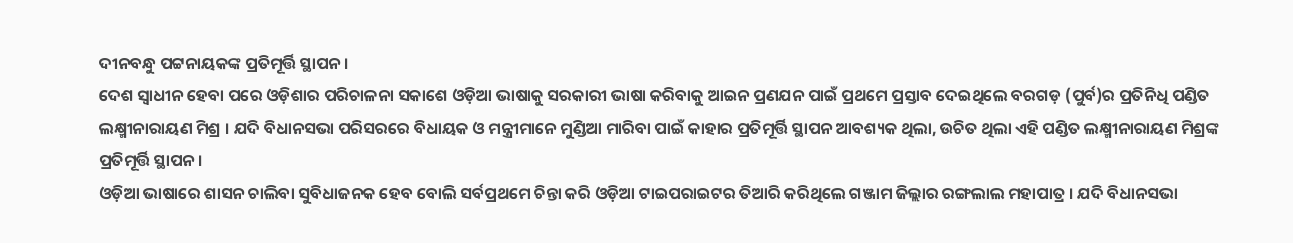ଦୀନବନ୍ଧୁ ପଟ୍ଟନାୟକଙ୍କ ପ୍ରତିମୂର୍ତ୍ତି ସ୍ଥାପନ ।
ଦେଶ ସ୍ଵାଧୀନ ହେବା ପରେ ଓଡ଼ିଶାର ପରିଚାଳନା ସକାଶେ ଓଡ଼ିଆ ଭାଷାକୁ ସରକାରୀ ଭାଷା କରିବାକୁ ଆଇନ ପ୍ରଣଯନ ପାଇଁ ପ୍ରଥମେ ପ୍ରସ୍ତାବ ଦେଇଥିଲେ ବରଗଡ଼ (ପୁର୍ବ)ର ପ୍ରତିନିଧି ପଣ୍ଡିତ ଲକ୍ଷ୍ମୀନାରାୟଣ ମିଶ୍ର । ଯଦି ବିଧାନସଭା ପରିସରରେ ବିଧାୟକ ଓ ମନ୍ତ୍ରୀମାନେ ମୁଣ୍ଡିଆ ମାରିବା ପାଇଁ କାହାର ପ୍ରତିମୂର୍ତ୍ତି ସ୍ଥାପନ ଆବଶ୍ୟକ ଥିଲା, ଉଚିତ ଥିଲା ଏହି ପଣ୍ଡିତ ଲକ୍ଷ୍ମୀନାରାୟଣ ମିଶ୍ରଙ୍କ ପ୍ରତିମୂର୍ତ୍ତି ସ୍ଥାପନ ।
ଓଡ଼ିଆ ଭାଷାରେ ଶାସନ ଚାଲିବା ସୁବିଧାଜନକ ହେବ ବୋଲି ସର୍ବପ୍ରଥମେ ଚିନ୍ତା କରି ଓଡ଼ିଆ ଟାଇପରାଇଟର ତିଆରି କରିଥିଲେ ଗଞ୍ଜାମ ଜିଲ୍ଲାର ରଙ୍ଗଲାଲ ମହାପାତ୍ର । ଯଦି ବିଧାନସଭା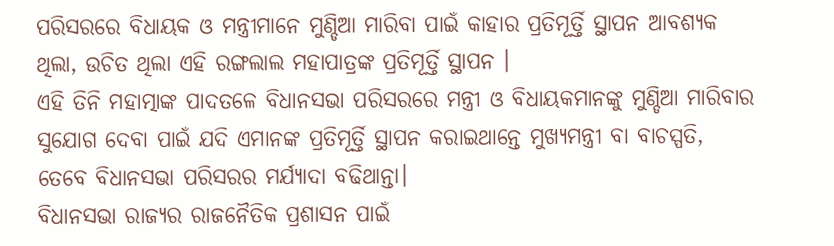ପରିସରରେ ବିଧାୟକ ଓ ମନ୍ତ୍ରୀମାନେ ମୁଣ୍ଡିଆ ମାରିବା ପାଇଁ କାହାର ପ୍ରତିମୂର୍ତ୍ତି ସ୍ଥାପନ ଆବଶ୍ୟକ ଥିଲା, ଉଚିତ ଥିଲା ଏହି ରଙ୍ଗଲାଲ ମହାପାତ୍ରଙ୍କ ପ୍ରତିମୂର୍ତ୍ତି ସ୍ଥାପନ ।
ଏହି ତିନି ମହାତ୍ମାଙ୍କ ପାଦତଳେ ବିଧାନସଭା ପରିସରରେ ମନ୍ତ୍ରୀ ଓ ବିଧାୟକମାନଙ୍କୁ ମୁଣ୍ଡିଆ ମାରିବାର ସୁଯୋଗ ଦେବା ପାଇଁ ଯଦି ଏମାନଙ୍କ ପ୍ରତିମୂର୍ତ୍ତି ସ୍ଥାପନ କରାଇଥାନ୍ତେ ମୁଖ୍ୟମନ୍ତ୍ରୀ ବା ବାଚସ୍ପତି, ତେବେ ବିଧାନସଭା ପରିସରର ମର୍ଯ୍ୟାଦା ବଢିଥାନ୍ତା।
ବିଧାନସଭା ରାଜ୍ୟର ରାଜନୈତିକ ପ୍ରଶାସନ ପାଇଁ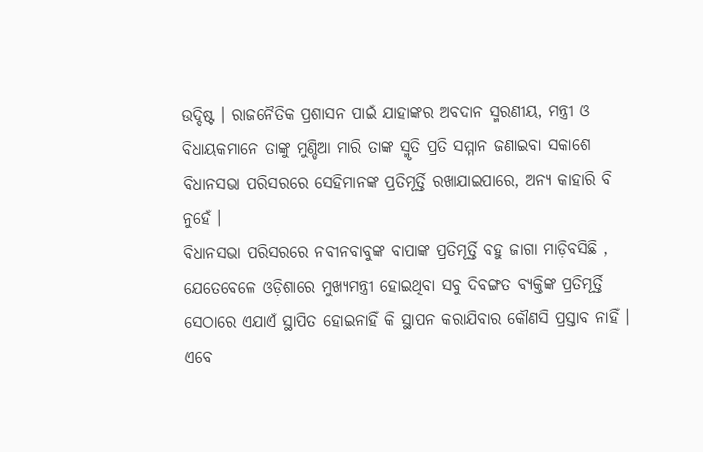ଉଦ୍ଦିଷ୍ଟ । ରାଜନୈତିକ ପ୍ରଶାସନ ପାଇଁ ଯାହାଙ୍କର ଅବଦାନ ସ୍ମରଣୀୟ, ମନ୍ତ୍ରୀ ଓ ବିଧାୟକମାନେ ତାଙ୍କୁ ମୁଣ୍ଡିଆ ମାରି ତାଙ୍କ ସ୍ମୃତି ପ୍ରତି ସମ୍ମାନ ଜଣାଇବା ସକାଶେ ବିଧାନସଭା ପରିସରରେ ସେହିମାନଙ୍କ ପ୍ରତିମୂର୍ତ୍ତି ରଖାଯାଇପାରେ, ଅନ୍ୟ କାହାରି ବି ନୁହେଁ ।
ବିଧାନସଭା ପରିସରରେ ନବୀନବାବୁଙ୍କ ବାପାଙ୍କ ପ୍ରତିମୂର୍ତ୍ତି ବହୁ ଜାଗା ମାଡ଼ିବସିଛି , ଯେତେବେଳେ ଓଡ଼ିଶାରେ ମୁଖ୍ୟମନ୍ତ୍ରୀ ହୋଇଥିବା ସବୁ ଦିବଙ୍ଗତ ବ୍ୟକ୍ତିଙ୍କ ପ୍ରତିମୂର୍ତ୍ତି ସେଠାରେ ଏଯାଏଁ ସ୍ଥାପିତ ହୋଇନାହିଁ କି ସ୍ଥାପନ କରାଯିବାର କୌଣସି ପ୍ରସ୍ତାବ ନାହିଁ । ଏବେ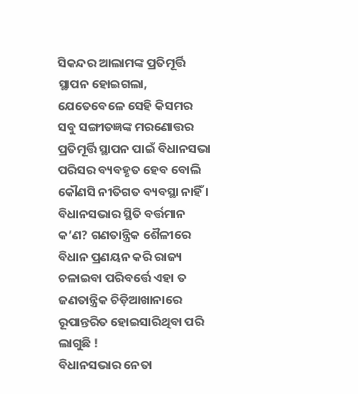ସିକନ୍ଦର ଆଲାମଙ୍କ ପ୍ରତିମୂର୍ତ୍ତି ସ୍ଥାପନ ହୋଇଗଲା, ଯେତେବେଳେ ସେହି କିସମର ସବୁ ସଙ୍ଗୀତଜ୍ଞଙ୍କ ମରଣୋତ୍ତର ପ୍ରତିମୂର୍ତ୍ତି ସ୍ଥାପନ ପାଇଁ ବିଧାନସଭା ପରିସର ବ୍ୟବହୃତ ହେବ ବୋଲି କୌଣସି ନୀତିଗତ ବ୍ୟବସ୍ଥା ନାହିଁ ।
ବିଧାନସଭାର ସ୍ଥିତି ବର୍ତ୍ତମାନ କ’ଣ? ଗଣତାନ୍ତ୍ରିକ ଶୈଳୀରେ ବିଧାନ ପ୍ରଣୟନ କରି ରାଜ୍ୟ ଚଳାଇବା ପରିବର୍ତ୍ତେ ଏହା ତ ଜଣତାନ୍ତ୍ରିକ ଚିଡ଼ିଆଖାନାରେ ରୂପାନ୍ତରିତ ହୋଇସାରିଥିବା ପରି ଲାଗୁଛି !
ବିଧାନସଭାର ନେତା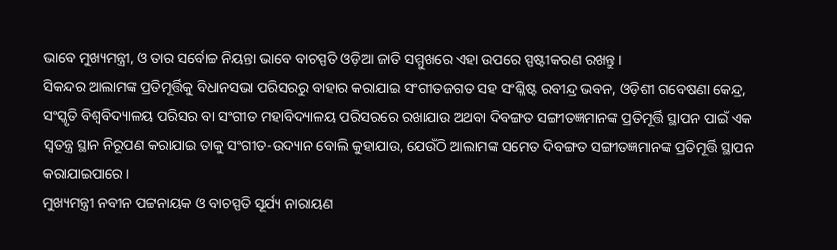ଭାବେ ମୁଖ୍ୟମନ୍ତ୍ରୀ, ଓ ତାର ସର୍ବୋଚ୍ଚ ନିୟନ୍ତା ଭାବେ ବାଚସ୍ପତି ଓଡ଼ିଆ ଜାତି ସମ୍ମୁଖରେ ଏହା ଉପରେ ସ୍ପଷ୍ଟୀକରଣ ରଖନ୍ତୁ ।
ସିକନ୍ଦର ଆଲାମଙ୍କ ପ୍ରତିମୂର୍ତ୍ତିକୁ ବିଧାନସଭା ପରିସରରୁ ବାହାର କରାଯାଇ ସଂଗୀତଜଗତ ସହ ସଂଶ୍ଳିଷ୍ଟ ରବୀନ୍ଦ୍ର ଭବନ, ଓଡ଼ିଶୀ ଗବେଷଣା କେନ୍ଦ୍ର, ସଂସ୍କୃତି ବିଶ୍ୱବିଦ୍ୟାଳୟ ପରିସର ବା ସଂଗୀତ ମହାବିଦ୍ୟାଳୟ ପରିସରରେ ରଖାଯାଉ ଅଥବା ଦିବଙ୍ଗତ ସଙ୍ଗୀତଜ୍ଞମାନଙ୍କ ପ୍ରତିମୂର୍ତ୍ତି ସ୍ଥାପନ ପାଇଁ ଏକ ସ୍ଵତନ୍ତ୍ର ସ୍ଥାନ ନିରୂପଣ କରାଯାଇ ତାକୁ ସଂଗୀତ-ଉଦ୍ୟାନ ବୋଲି କୁହାଯାଉ, ଯେଉଁଠି ଆଲାମଙ୍କ ସମେତ ଦିବଙ୍ଗତ ସଙ୍ଗୀତଜ୍ଞମାନଙ୍କ ପ୍ରତିମୂର୍ତ୍ତି ସ୍ଥାପନ କରାଯାଇପାରେ ।
ମୁଖ୍ୟମନ୍ତ୍ରୀ ନବୀନ ପଟ୍ଟନାୟକ ଓ ବାଚସ୍ପତି ସୂର୍ଯ୍ୟ ନାରାୟଣ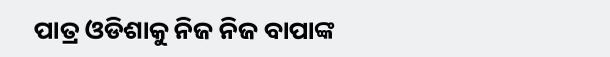ପାତ୍ର ଓଡିଶାକୁ ନିଜ ନିଜ ବାପାଙ୍କ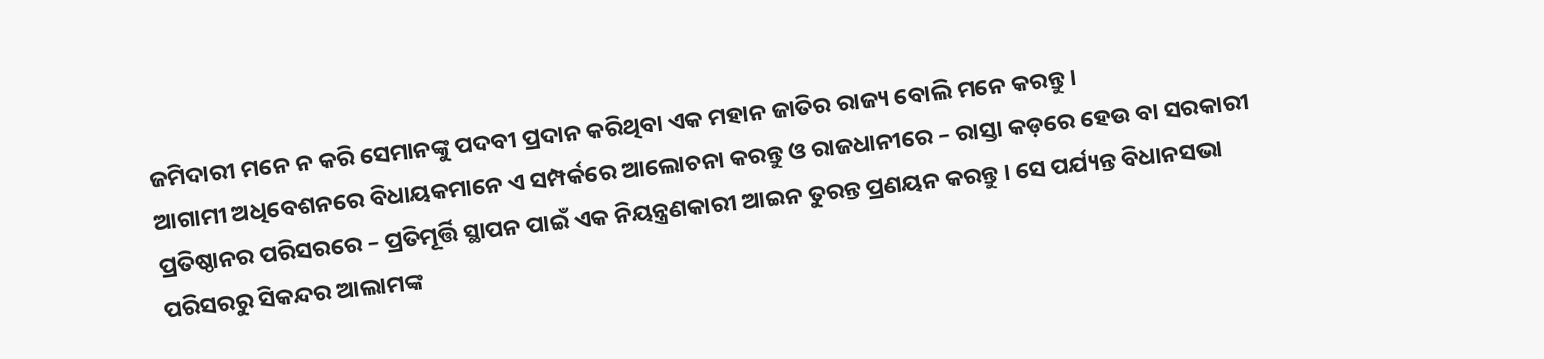ଜମିଦାରୀ ମନେ ନ କରି ସେମାନଙ୍କୁ ପଦବୀ ପ୍ରଦାନ କରିଥିବା ଏକ ମହାନ ଜାତିର ରାଜ୍ୟ ବୋଲି ମନେ କରନ୍ତୁ ।
ଆଗାମୀ ଅଧିବେଶନରେ ବିଧାୟକମାନେ ଏ ସମ୍ପର୍କରେ ଆଲୋଚନା କରନ୍ତୁ ଓ ରାଜଧାନୀରେ – ରାସ୍ତା କଡ଼ରେ ହେଉ ବା ସରକାରୀ ପ୍ରତିଷ୍ଠାନର ପରିସରରେ – ପ୍ରତିମୂର୍ତ୍ତି ସ୍ଥାପନ ପାଇଁ ଏକ ନିୟନ୍ତ୍ରଣକାରୀ ଆଇନ ତୁରନ୍ତ ପ୍ରଣୟନ କରନ୍ତୁ । ସେ ପର୍ଯ୍ୟନ୍ତ ବିଧାନସଭା ପରିସରରୁ ସିକନ୍ଦର ଆଲାମଙ୍କ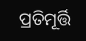ପ୍ରତିମୂର୍ତ୍ତି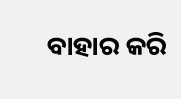ବାହାର କରି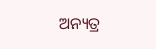ଅନ୍ୟତ୍ର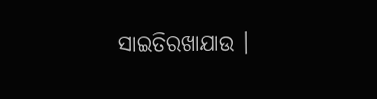ସାଇତିରଖାଯାଉ ।